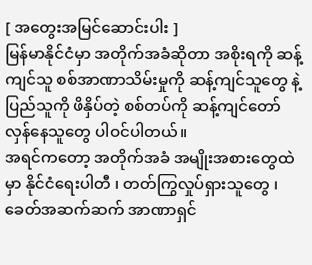[ အတွေးအမြင်ဆောင်းပါး ]
မြန်မာနိုင်ငံမှာ အတိုက်အခံဆိုတာ အစိုးရကို ဆန့်ကျင်သူ စစ်အာဏာသိမ်းမှုကို ဆန့်ကျင်သူတွေ နဲ့ ပြည်သူကို ဖိနှိပ်တဲ့ စစ်တပ်ကို ဆန့်ကျင်တော်လှန်နေသူတွေ ပါဝင်ပါတယ်။
အရင်ကတော့ အတိုက်အခံ အမျိုးအစားတွေထဲမှာ နိုင်ငံရေးပါတီ ၊ တတ်ကြွလှုပ်ရှားသူတွေ ၊ ခေတ်အဆက်ဆက် အာဏာရှင်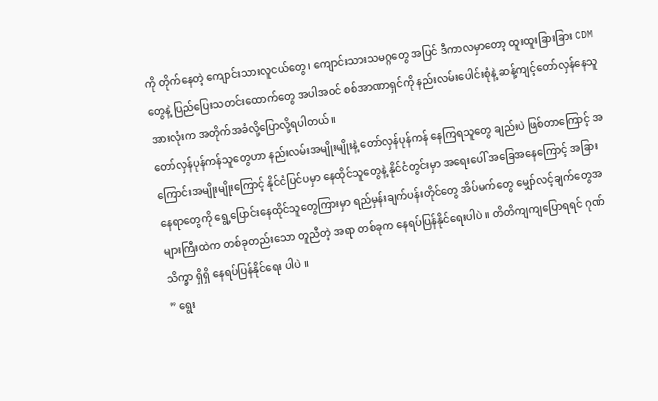ကို တိုက်နေတဲ့ ကျောင်းသားလူငယ်တွေ၊ ကျောင်းသားသမဂ္ဂတွေ အပြင် ဒီကာလမှာတော့ ထူးထူးခြားခြား CDM တွေနဲ့ ပြည်ပြေးသတင်းထောက်တွေ အပါအဝင် စစ်အာဏာရှင်ကို နည်းလမ်းပေါင်းစုံနဲ့ ဆန့်ကျင့်တော်လှန်နေသူ အားလုံးက အတိုက်အခံလို့ပြောလို့ရပါတယ်။
တော်လှန်ပုန်ကန်သူတွေဟာ နည်းလမ်းအမျိုးမျိုးနဲ့ တော်လှန်ပုန်ကန် နေကြရသူတွေ ချည်းပဲ ဖြစ်တာကြောင့် အကြောင်းအမျိုးမျိုးကြောင့် နိုင်ငံပြင်ပမှာ နေထိုင်သူတွေနဲ့ နိုင်ငံတွင်းမှာ အရေးပေါ် အခြေအနေကြောင့် အခြားနေရာတွေကို ရွေ့ပြောင်းနေထိုင်သူတွေကြားမှာ ရည်မှန်းချက်ပန်းတိုင်တွေ အိပ်မက်တွေ မျှော်လင့်ချက်တွေအများကြီးထဲက တစ်ခုတည်းသော တူညီတဲ့ အရာ တစ်ခုက နေရပ်ပြန်နိုင်ရေးပါပဲ ။ တိတိကျကျပြောရရင် ဂုဏ်သိက္ခာ ရှိရှိ နေရပ်ပြန်နိုင်ရေး ပါပဲ ။
” ရွေး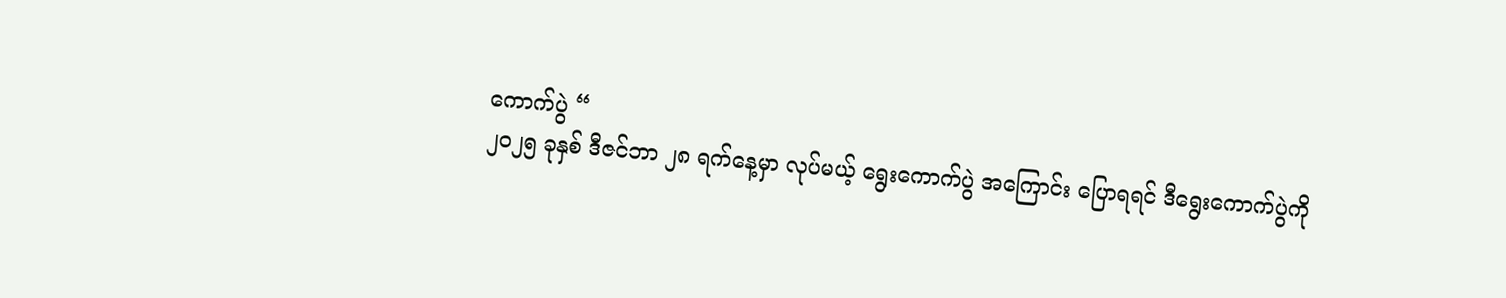ကောက်ပွဲ “
၂၀၂၅ ခုနှစ် ဒီဇင်ဘာ ၂၈ ရက်နေ့မှာ လုပ်မယ့် ရွေးကောက်ပွဲ အကြောင်း ပြောရရင် ဒီရွေးကောက်ပွဲကို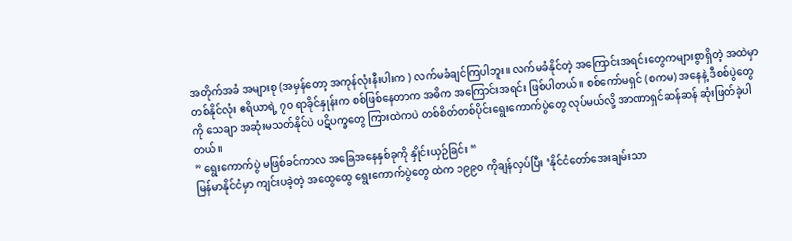အတိုက်အခံ အများစု (အမှန်တော့ အကုန်လုံးနီးပါးက ) လက်မခံချင်ကြပါဘူး။ လက်မခံနိုင်တဲ့ အကြောင်းအရင်းတွေကများစွာရှိတဲ့ အထဲမှာ တစ်နိုင်လုံး ဧရိယာရဲ့ ၇၀ ရာခိုင်နှုန်းက စစ်ဖြစ်နေတာက အဓိက အကြောင်းအရင်း ဖြစ်ပါတယ်။ စစ်ကော်မရှင် (စကမ) အနေနဲ့ ဒီစစ်ပွဲတွေကို သေချာ အဆုံးမသတ်နိုင်ပဲ ပဋိပက္ခတွေ ကြားထဲကပဲ တစ်စိတ်တစ်ပိုင်းရွေးကောက်ပွဲတွေ လုပ်မယ်လို့ အာဏာရှင်ဆန်ဆန် ဆုံးဖြတ်ခဲ့ပါတယ်။
” ရွေးကောက်ပွဲ မဖြစ်ခင်ကာလ အခြေအနေနှစ်ခုကို နှိုင်းယှဉ်ခြင်း “
မြန်မာနိုင်ငံမှာ ကျင်းပခဲ့တဲ့ အထွေထွေ ရွေးကောက်ပွဲတွေ ထဲက ၁၉၉၀ ကိုချန်လှပ်ပြီး ‘နိုင်ငံတော်အေးချမ်းသာ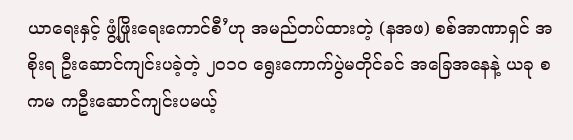ယာရေးနှင့် ဖွံ့ဖြိုးရေးကောင်စီ’ဟု အမည်တပ်ထားတဲ့ (နအဖ) စစ်အာဏာရှင် အစိုးရ ဦးဆောင်ကျင်းပခဲ့တဲ့ ၂၀၁၀ ရွေးကောက်ပွဲမတိုင်ခင် အခြေအနေနဲ့ ယခု စကမ ကဦးဆောင်ကျင်းပမယ့်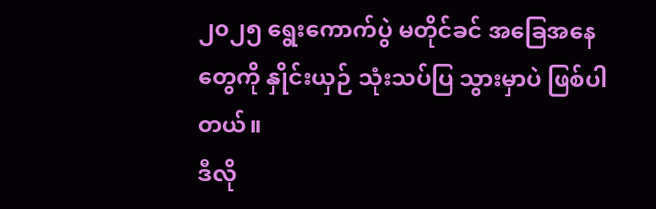၂၀၂၅ ရွေးကောက်ပွဲ မတိုင်ခင် အခြေအနေတွေကို နှိုင်းယှဉ် သုံးသပ်ပြ သွားမှာပဲ ဖြစ်ပါတယ်။
ဒီလို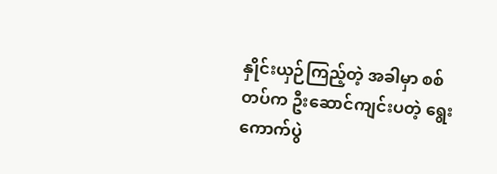နှိုင်းယှဉ်ကြည့်တဲ့ အခါမှာ စစ်တပ်က ဦးဆောင်ကျင်းပတဲ့ ရွေးကောက်ပွဲ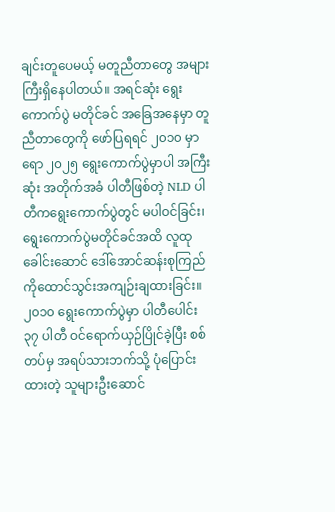ချင်းတူပေမယ့် မတူညီတာတွေ အများကြီးရှိနေပါတယ်။ အရင်ဆုံး ရွေးကောက်ပွဲ မတိုင်ခင် အခြေအနေမှာ တူညီတာတွေကို ဖော်ပြရရင် ၂၀၁၀ မှာရော ၂၀၂၅ ရွေးကောက်ပွဲမှာပါ အကြီးဆုံး အတိုက်အခံ ပါတီဖြစ်တဲ့ NLD ပါတီကရွေးကောက်ပွဲတွင် မပါဝင်ခြင်း၊ ရွေးကောက်ပွဲမတိုင်ခင်အထိ လူထုခေါင်းဆောင် ဒေါ်အောင်ဆန်းစုကြည်ကိုထောင်သွင်းအကျဉ်းချထားခြင်း။ ၂၀၁၀ ရွေးကောက်ပွဲမှာ ပါတီပေါင်း ၃၇ ပါတီ ဝင်ရောက်ယှဉ်ပြိုင်ခဲ့ပြီး စစ်တပ်မှ အရပ်သားဘက်သို့ ပုံပြောင်းထားတဲ့ သူများဦးဆောင်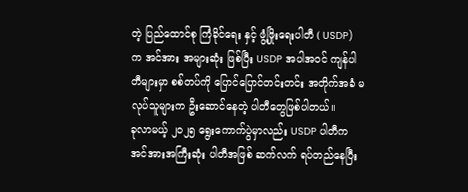တဲ့ ပြည်ထောင်စု ကြံခိုင်ရေး နှင့် ဖွံ့ဖြိုးရေးပါတီ ( USDP) က အင်အား အများဆုံး ဖြစ်ပြီး USDP အပါအဝင် ကျန်ပါတီများမှာ စစ်တပ်ကို ပြောင်ပြောင်တင်းတင်း အတိုက်အခံ မလုပ်သူများက ဦးဆောင်နေတဲ့ ပါတီတွေဖြစ်ပါတယ်။
ခုလာမယ့် ၂၀၂၅ ရွေးကောက်ပွဲမှာလည်း USDP ပါတီက အင်အားအကြီးဆုံး ပါတီအဖြစ် ဆက်လက် ရပ်တည်နေပြီး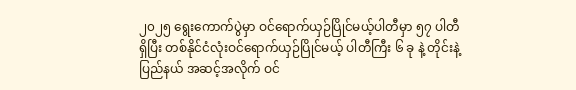၂၀၂၅ ရွေးကောက်ပွဲမှာ ဝင်ရောက်ယှဉ်ပြိုင်မယ့်ပါတီမှာ ၅၇ ပါတီရှိပြီး တစ်နိုင်ငံလုံးဝင်ရောက်ယှဉ်ပြိုင်မယ့် ပါတီကြီး ၆ ခု နဲ့ တိုင်းနဲ့ ပြည်နယ် အဆင့်အလိုက် ဝင်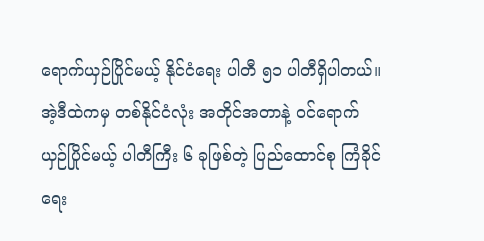ရောက်ယှဉ်ပြိုင်မယ့် နိုင်ငံရေး ပါတီ ၅၁ ပါတီရှိပါတယ်။
အဲ့ဒီထဲကမှ တစ်နိုင်ငံလုံး အတိုင်အတာနဲ့ ဝင်ရောက်ယှဉ်ပြိုင်မယ့် ပါတီကြီး ၆ ခုဖြစ်တဲ့ ပြည်ထောင်စု ကြံခိုင်ရေး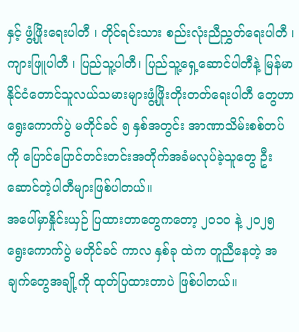နှင့် ဖွံ့ဖြိုးရေးပါတီ ၊ တိုင်ရင်းသား စည်းလုံးညီညွှတ်ရေးပါတီ ၊ ကျားဖြူပါတီ ၊ ပြည်သူ့ပါတီ၊ ပြည်သူ့ရှေ့ဆောင်ပါတီနဲ့ မြန်မာနိုင်ငံတောင်သူလယ်သမားများဖွံ့ဖြိုးတိုးတတ်ရေးပါတီ တွေဟာ ရွေးကောက်ပွဲ မတိုင်ခင် ၅ နှစ်အတွင်း အာဏာသိမ်းစစ်တပ်ကို ပြောင်ပြောင်တင်းတင်းအတိုက်အခံမလုပ်ခဲ့သူတွေ ဦးဆောင်တဲ့ပါတီများဖြစ်ပါတယ်။
အပေါ်မှာနှိုင်းယှဉ် ပြထားတာတွေကတော့ ၂၀၁၀ နဲ့ ၂၀၂၅ ရွေးကောက်ပွဲ မတိုင်ခင် ကာလ နှစ်ခု ထဲက တူညီနေတဲ့ အချက်တွေအချို့ကို ထုတ်ပြထားတာပဲ ဖြစ်ပါတယ်။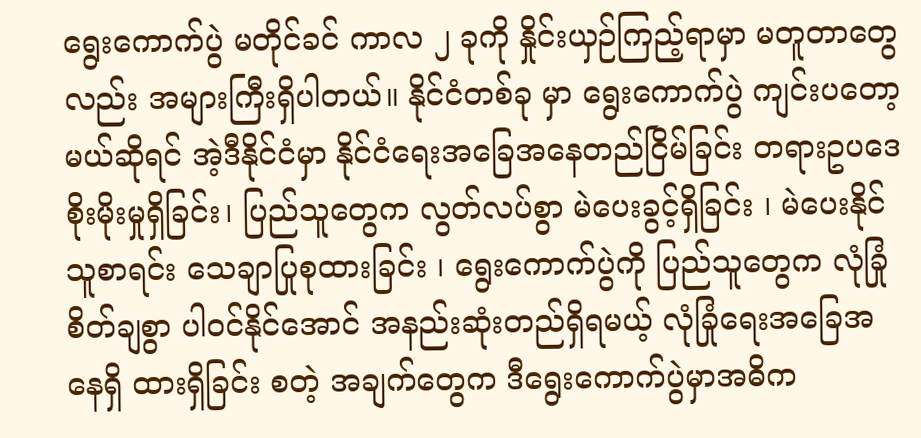ရွေးကောက်ပွဲ မတိုင်ခင် ကာလ ၂ ခုကို နှိုင်းယှဉ်ကြည့်ရာမှာ မတူတာတွေလည်း အများကြီးရှိပါတယ်။ နိုင်ငံတစ်ခု မှာ ရွေးကောက်ပွဲ ကျင်းပတော့မယ်ဆိုရင် အဲ့ဒီနိုင်ငံမှာ နိုင်ငံရေးအခြေအနေတည်ငြိမ်ခြင်း တရားဥပဒေစိုးမိုးမှုရှိခြင်း၊ ပြည်သူတွေက လွတ်လပ်စွာ မဲပေးခွင့်ရှိခြင်း ၊ မဲပေးနိုင်သူစာရင်း သေချာပြုစုထားခြင်း ၊ ရွေးကောက်ပွဲကို ပြည်သူတွေက လုံခြုံစိတ်ချစွာ ပါဝင်နိုင်အောင် အနည်းဆုံးတည်ရှိရမယ့် လုံခြုံရေးအခြေအနေရှိ ထားရှိခြင်း စတဲ့ အချက်တွေက ဒီရွေးကောက်ပွဲမှာအဓိက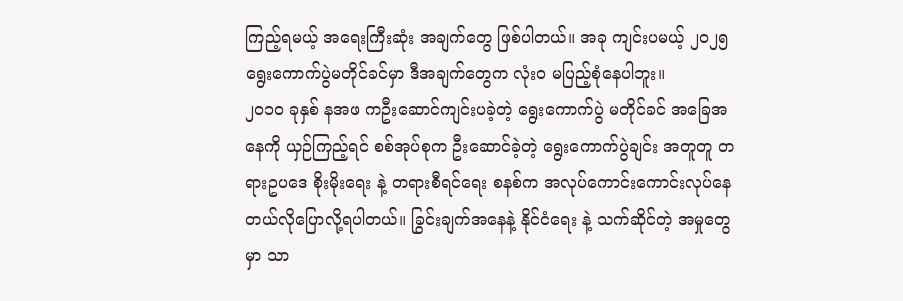ကြည့်ရမယ့် အရေးကြီးဆုံး အချက်တွေ ဖြစ်ပါတယ်။ အခု ကျင်းပမယ့် ၂၀၂၅ ရွေးကောက်ပွဲမတိုင်ခင်မှာ ဒီအချက်တွေက လုံးဝ မပြည့်စုံနေပါဘူး။
၂၀၁၀ ခုနှစ် နအဖ ကဦးဆောင်ကျင်းပခဲ့တဲ့ ရွေးကောက်ပွဲ မတိုင်ခင် အခြေအနေကို ယှဉ်ကြည့်ရင် စစ်အုပ်စုက ဦးဆောင်ခဲ့တဲ့ ရွေးကောက်ပွဲချင်း အတူတူ တရားဥပဒေ စိုးမိုးရေး နဲ့ တရားစီရင်ရေး စနစ်က အလုပ်ကောင်းကောင်းလုပ်နေတယ်လိုပြောလို့ရပါတယ်။ ခြွင်းချက်အနေနဲ့ နိုင်ငံရေး နဲ့ သက်ဆိုင်တဲ့ အမှုတွေမှာ သာ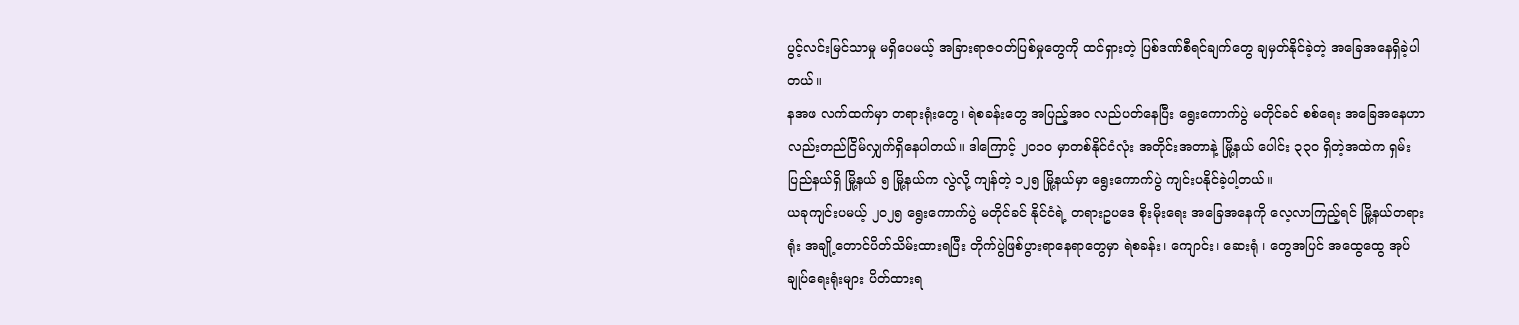ပွင့်လင်းမြင်သာမှု မရှိပေမယ့် အခြားရာဇဝတ်ပြစ်မှုတွေကို ထင်ရှားတဲ့ ပြစ်ဒဏ်စီရင်ချက်တွေ ချမှတ်နိုင်ခဲ့တဲ့ အခြေအနေရှိခဲ့ပါတယ်။
နအဖ လက်ထက်မှာ တရားရုံးတွေ၊ ရဲစခန်းတွေ အပြည့်အဝ လည်ပတ်နေပြီး ရွေးကောက်ပွဲ မတိုင်ခင် စစ်ရေး အခြေအနေဟာလည်းတည်ငြိမ်လျှက်ရှိနေပါတယ်။ ဒါကြောင့် ၂၀၁၀ မှာတစ်နိုင်ငံလုံး အတိုင်းအတာနဲ့ မြို့နယ် ပေါင်း ၃၃၀ ရှိတဲ့အထဲက ရှမ်းပြည်နယ်ရှိ မြို့နယ် ၅ မြို့နယ်က လွဲလို့ ကျန်တဲ့ ၁၂၅ မြို့နယ်မှာ ရွေးကောက်ပွဲ ကျင်းပနိုင်ခဲ့ပါ့တယ်။
ယခုကျင်းပမယ့် ၂၀၂၅ ရွေးကောက်ပွဲ မတိုင်ခင် နိုင်ငံရဲ့ တရားဥပဒေ စိုးမိုးရေး အခြေအနေကို လေ့လာကြည့်ရင် မြို့နယ်တရားရုံး အချို့တောင်ပိတ်သိမ်းထားရပြီး တိုက်ပွဲဖြစ်ပွားရာနေရာတွေမှာ ရဲစခန်း၊ ကျောင်း၊ ဆေးရုံ ၊ တွေအပြင် အထွေထွေ အုပ်ချုပ်ရေးရုံးများ ပိတ်ထားရ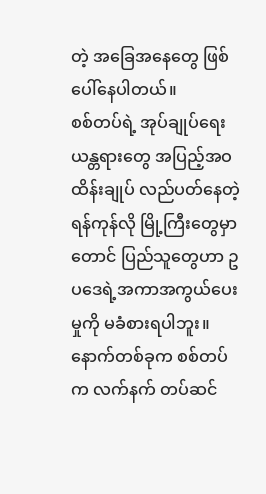တဲ့ အခြေအနေတွေ ဖြစ်ပေါ်နေပါတယ်။
စစ်တပ်ရဲ့ အုပ်ချုပ်ရေး ယန္တရားတွေ အပြည့်အဝ ထိန်းချုပ် လည်ပတ်နေတဲ့ ရန်ကုန်လို မြို့ကြီးတွေမှာတောင် ပြည်သူတွေဟာ ဥပဒေရဲ့အကာအကွယ်ပေးမှုကို မခံစားရပါဘူး။ နောက်တစ်ခုက စစ်တပ်က လက်နက် တပ်ဆင်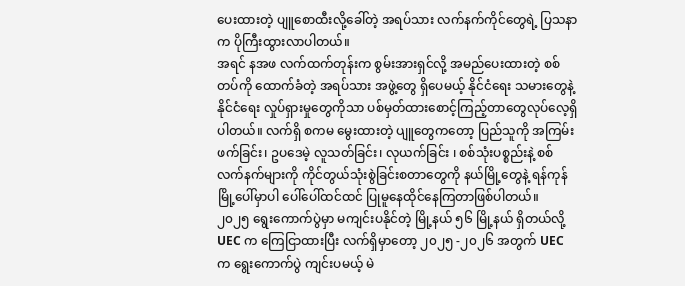ပေးထားတဲ့ ပျူစောထီးလို့ခေါ်တဲ့ အရပ်သား လက်နက်ကိုင်တွေရဲ့ ပြသနာက ပိုကြီးထွားလာပါတယ်။
အရင် နအဖ လက်ထက်တုန်းက စွမ်းအားရှင်လို့ အမည်ပေးထားတဲ့ စစ်တပ်ကို ထောက်ခံတဲ့ အရပ်သား အဖွဲ့တွေ ရှိပေမယ့် နိုင်ငံရေး သမားတွေနဲ့ နိုင်ငံရေး လှုပ်ရှားမှုတွေကိုသာ ပစ်မှတ်ထားစောင့်ကြည့်တာတွေလုပ်လေ့ရှိပါတယ်။ လက်ရှိ စကမ မွေးထားတဲ့ ပျူတွေကတော့ ပြည်သူကို အကြမ်းဖက်ခြင်း၊ ဥပဒေမဲ့ လူသတ်ခြင်း၊ လုယက်ခြင်း ၊ စစ်သုံးပစ္စည်းနဲ့ စစ်လက်နက်များကို ကိုင်တွယ်သုံးစွဲခြင်းစတာတွေကို နယ်မြို့တွေနဲ့ ရန်ကုန်မြို့ပေါ်မှာပါ ပေါ်ပေါ်ထင်ထင် ပြုမူနေထိုင်နေကြတာဖြစ်ပါတယ်။
၂၀၂၅ ရွေးကောက်ပွဲမှာ မကျင်းပနိုင်တဲ့ မြို့နယ် ၅၆ မြို့နယ် ရှိတယ်လို့ UEC က ကြေငြာထားပြီး လက်ရှိမှာတော့ ၂၀၂၅ -၂၀၂၆ အတွက် UEC က ရွေးကောက်ပွဲ ကျင်းပမယ့် မဲ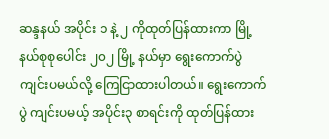ဆန္ဒနယ် အပိုင်း ၁ နဲ့ ၂ ကိုထုတ်ပြန်ထားကာ မြို့နယ်စုစုပေါင်း ၂၀၂ မြို့ နယ်မှာ ရွေးကောက်ပွဲကျင်းပမယ်လို့ ကြေငြာထားပါတယ်။ ရွေးကောက်ပွဲ ကျင်းပမယ့် အပိုင်း၃ စာရင်းကို ထုတ်ပြန်ထား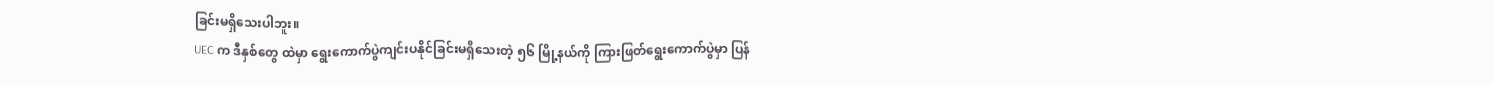ခြင်းမရှိသေးပါဘူး။
UEC က ဒီနှစ်တွေ ထဲမှာ ရွေးကောက်ပွဲကျင်းပနိုင်ခြင်းမရှိသေးတဲ့ ၅၆ မြို့နယ်ကို ကြားဖြတ်ရွေးကောက်ပွဲမှာ ပြန်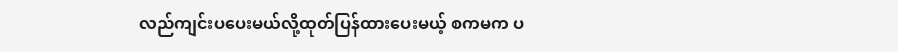လည်ကျင်းပပေးမယ်လို့ထုတ်ပြန်ထားပေးမယ့် စကမက ပ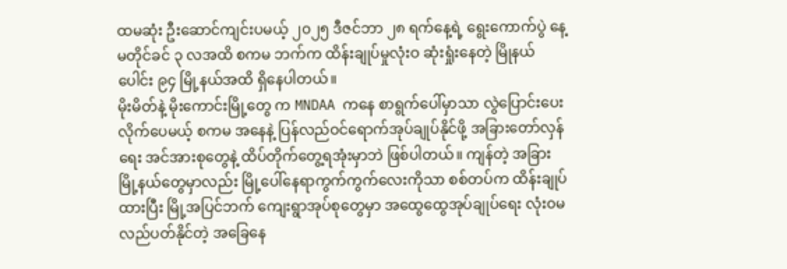ထမဆုံး ဦးဆောင်ကျင်းပမယ့် ၂၀၂၅ ဒီဇင်ဘာ ၂၈ ရက်နေ့ရဲ့ ရွေးကောက်ပွဲ နေ့ မတိုင်ခင် ၃ လအထိ စကမ ဘက်က ထိန်းချုပ်မှုလုံးဝ ဆုံးရှုံးနေတဲ့ မြိုနယ်ပေါင်း ၉၄ မြို့နယ်အထိ ရှိနေပါတယ်။
မိုးမိတ်နဲ့ မိုးကောင်းမြို့တွေ က MNDAA ကနေ စာရွက်ပေါ်မှာသာ လွဲပြောင်းပေးလိုက်ပေမယ့် စကမ အနေနဲ့ ပြန်လည်ဝင်ရောက်အုပ်ချုပ်နိုင်ဖို့ အခြားတော်လှန်ရေး အင်အားစုတွေနဲ့ ထိပ်တိုက်တွေ့ရအုံးမှာဘဲ ဖြစ်ပါတယ်။ ကျန်တဲ့ အခြားမြို့နယ်တွေမှာလည်း မြို့ပေါ်နေရာကွက်ကွက်လေးကိုသာ စစ်တပ်က ထိန်းချုပ်ထားပြီး မြို့အပြင်ဘက် ကျေးရွာအုပ်စုတွေမှာ အထွေထွေအုပ်ချုပ်ရေး လုံး၀မလည်ပတ်နိုင်တဲ့ အခြေနေ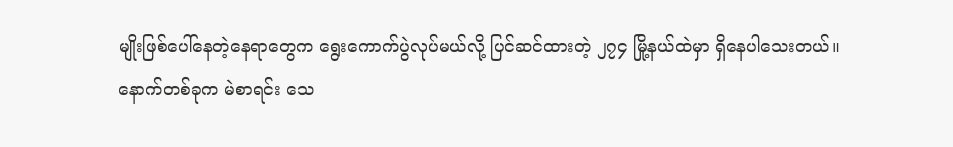မျိုးဖြစ်ပေါ်နေတဲ့နေရာတွေက ရွေးကောက်ပွဲလုပ်မယ်လို့ ပြင်ဆင်ထားတဲ့ ၂၇၄ မြို့နယ်ထဲမှာ ရှိနေပါသေးတယ်။
နောက်တစ်ခုက မဲစာရင်း သေ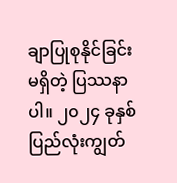ချာပြုစုနိုင်ခြင်း မရှိတဲ့ ပြဿနာပါ။ ၂၀၂၄ ခုနှစ်ပြည်လုံးကျွတ်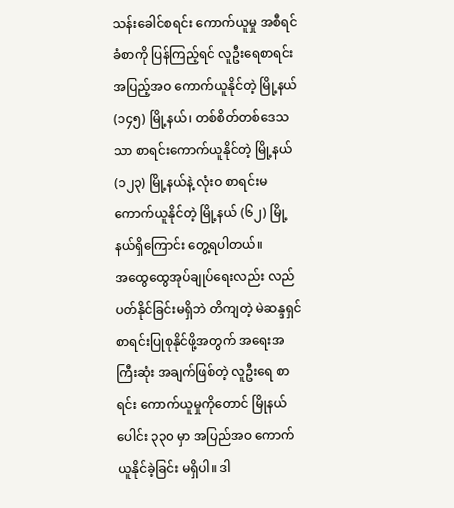သန်းခေါင်စရင်း ကောက်ယူမှု အစီရင်ခံစာကို ပြန်ကြည့်ရင် လူဦးရေစာရင်း အပြည့်အဝ ကောက်ယူနိုင်တဲ့ မြို့နယ် (၁၄၅) မြို့နယ်၊ တစ်စိတ်တစ်ဒေသသာ စာရင်းကောက်ယူနိုင်တဲ့ မြို့နယ် (၁၂၃) မြို့နယ်နဲ့ လုံးဝ စာရင်းမကောက်ယူနိုင်တဲ့ မြို့နယ် (၆၂) မြို့နယ်ရှိကြောင်း တွေ့ရပါတယ်။
အထွေထွေအုပ်ချုပ်ရေးလည်း လည်ပတ်နိုင်ခြင်းမရှိဘဲ တိကျတဲ့ မဲဆန္ဒရှင် စာရင်းပြုစုနိုင်ဖို့အတွက် အရေးအကြီးဆုံး အချက်ဖြစ်တဲ့ လူဦးရေ စာရင်း ကောက်ယူမှုကိုတောင် မြိုနယ်ပေါင်း ၃၃၀ မှာ အပြည်အဝ ကောက်ယူနိုင်ခဲ့ခြင်း မရှိပါ။ ဒါ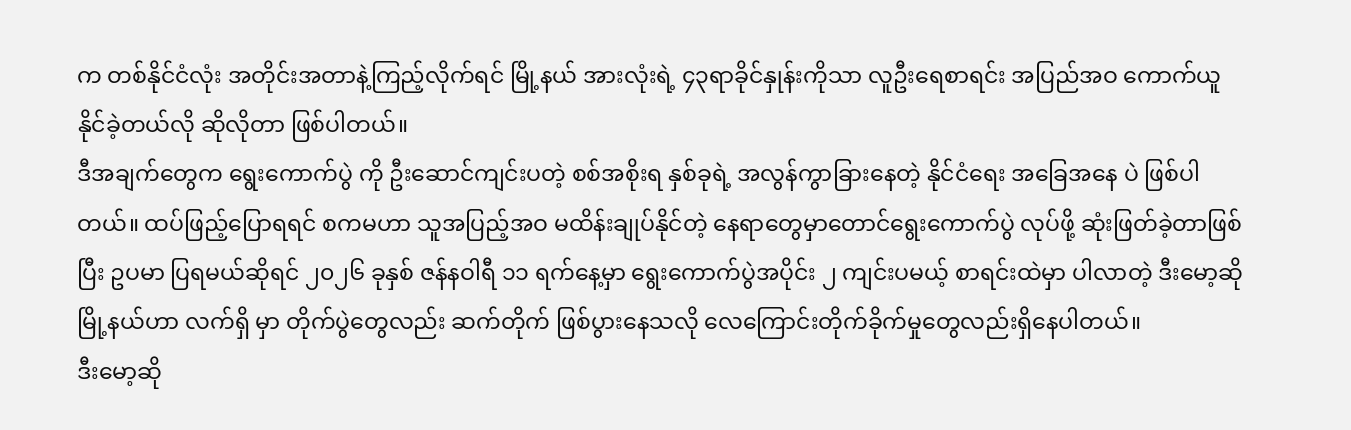က တစ်နိုင်ငံလုံး အတိုင်းအတာနဲ့ကြည့်လိုက်ရင် မြို့နယ် အားလုံးရဲ့ ၄၃ရာခိုင်နှုန်းကိုသာ လူဦးရေစာရင်း အပြည်အဝ ကောက်ယူနိုင်ခဲ့တယ်လို ဆိုလိုတာ ဖြစ်ပါတယ်။
ဒီအချက်တွေက ရွေးကောက်ပွဲ ကို ဦးဆောင်ကျင်းပတဲ့ စစ်အစိုးရ နှစ်ခုရဲ့ အလွန်ကွာခြားနေတဲ့ နိုင်ငံရေး အခြေအနေ ပဲ ဖြစ်ပါတယ်။ ထပ်ဖြည့်ပြောရရင် စကမဟာ သူအပြည့်အဝ မထိန်းချုပ်နိုင်တဲ့ နေရာတွေမှာတောင်ရွေးကောက်ပွဲ လုပ်ဖို့ ဆုံးဖြတ်ခဲ့တာဖြစ်ပြီး ဥပမာ ပြရမယ်ဆိုရင် ၂၀၂၆ ခုနှစ် ဇန်နဝါရီ ၁၁ ရက်နေ့မှာ ရွေးကောက်ပွဲအပိုင်း ၂ ကျင်းပမယ့် စာရင်းထဲမှာ ပါလာတဲ့ ဒီးမော့ဆို မြို့နယ်ဟာ လက်ရှိ မှာ တိုက်ပွဲတွေလည်း ဆက်တိုက် ဖြစ်ပွားနေသလို လေကြောင်းတိုက်ခိုက်မှုတွေလည်းရှိနေပါတယ်။
ဒီးမော့ဆို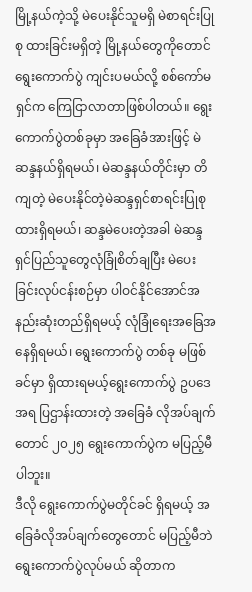မြို့နယ်ကဲ့သို့ မဲပေးနိုင်သူမရှိ မဲစာရင်းပြုစု ထားခြင်းမရှိတဲ့ မြို့နယ်တွေကိုတောင် ရွေးကောက်ပွဲ ကျင်းပမယ်လို့ စစ်ကော်မရှင်က ကြေငြာလာတာဖြစ်ပါတယ်။ ရွေးကောက်ပွဲတစ်ခုမှာ အခြေခံအားဖြင့် မဲဆန္ဒနယ်ရှိရမယ်၊ မဲဆန္ဒနယ်တိုင်းမှာ တိကျတဲ့ မဲပေးနိုင်တဲ့မဲဆန္ဒရှင်စာရင်းပြုစုထားရှိရမယ်၊ ဆန္ဒမဲပေးတဲ့အခါ မဲဆန္ဒရှင်ပြည်သူတွေလုံခြုံစိတ်ချပြီး မဲပေးခြင်းလုပ်ငန်းစဉ်မှာ ပါဝင်နိုင်အောင်အနည်းဆုံးတည်ရှိရမယ့် လုံခြုံရေးအခြေအနေရှိရမယ်၊ ရွေးကောက်ပွဲ တစ်ခု မဖြစ်ခင်မှာ ရှိထားရမယ့်ရွေးကောက်ပွဲ ဥပဒေအရ ပြဌာန်းထားတဲ့ အခြေခံ လိုအပ်ချက်တောင် ၂၀၂၅ ရွေးကောက်ပွဲက မပြည့်မီပါဘူး။
ဒီလို ရွေးကောက်ပွဲမတိုင်ခင် ရှိရမယ့် အခြေခံလိုအပ်ချက်တွေတောင် မပြည့်မီဘဲ ရွေးကောက်ပွဲလုပ်မယ် ဆိုတာက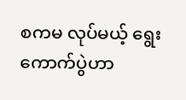စကမ လုပ်မယ့် ရွေးကောက်ပွဲဟာ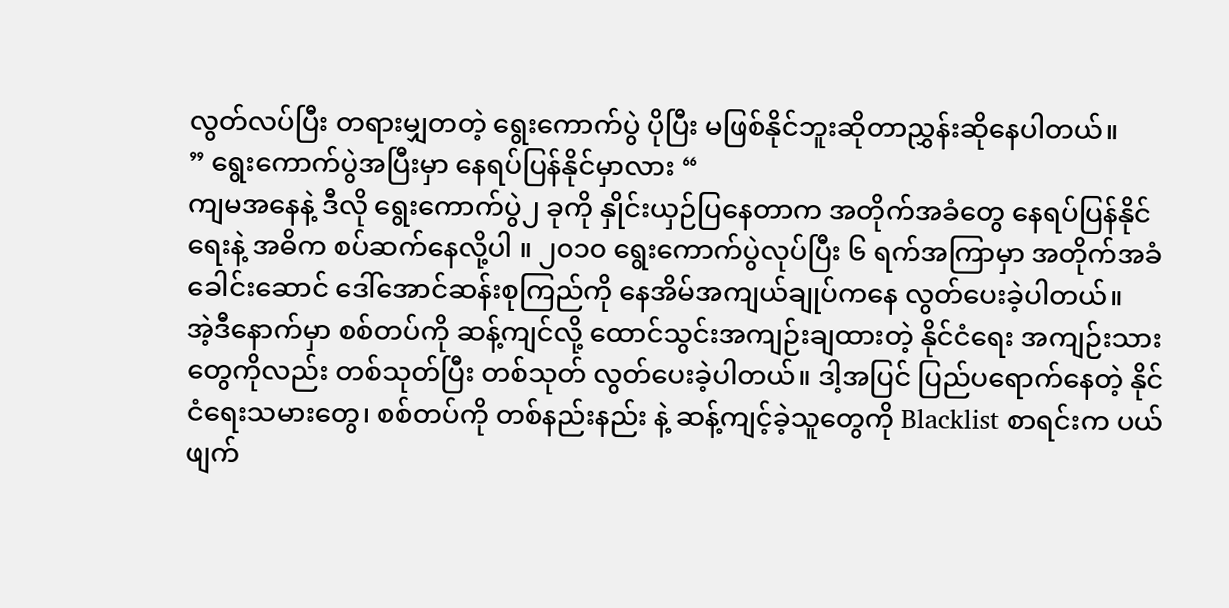လွတ်လပ်ပြီး တရားမျှတတဲ့ ရွေးကောက်ပွဲ ပိုပြီး မဖြစ်နိုင်ဘူးဆိုတာညွှန်းဆိုနေပါတယ်။
” ရွေးကောက်ပွဲအပြီးမှာ နေရပ်ပြန်နိုင်မှာလား “
ကျမအနေနဲ့ ဒီလို ရွေးကောက်ပွဲ၂ ခုကို နှိုင်းယှဉ်ပြနေတာက အတိုက်အခံတွေ နေရပ်ပြန်နိုင်ရေးနဲ့ အဓိက စပ်ဆက်နေလို့ပါ ။ ၂၀၁၀ ရွေးကောက်ပွဲလုပ်ပြီး ၆ ရက်အကြာမှာ အတိုက်အခံခေါင်းဆောင် ဒေါ်အောင်ဆန်းစုကြည်ကို နေအိမ်အကျယ်ချုပ်ကနေ လွတ်ပေးခဲ့ပါတယ်။
အဲ့ဒီနောက်မှာ စစ်တပ်ကို ဆန့်ကျင်လို့ ထောင်သွင်းအကျဉ်းချထားတဲ့ နိုင်ငံရေး အကျဉ်းသားတွေကိုလည်း တစ်သုတ်ပြီး တစ်သုတ် လွတ်ပေးခဲ့ပါတယ်။ ဒါ့အပြင် ပြည်ပရောက်နေတဲ့ နိုင်ငံရေးသမားတွေ၊ စစ်တပ်ကို တစ်နည်းနည်း နဲ့ ဆန့်ကျင့်ခဲ့သူတွေကို Blacklist စာရင်းက ပယ်ဖျက်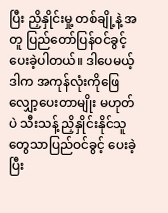ပြီး ညှိနှိုင်းမှု့ တစ်ချို့နဲ့ အတူ ပြည်တော်ပြန်ဝင်ခွင့် ပေးခဲ့ပါတယ်။ ဒါပေမယ့် ဒါက အကုန်လုံးကိုဖြေလျှော့ပေးတာမျိုး မဟုတ်ပဲ သီးသန့် ညှိနှိုင်းနိုင်သူတွေသာပြည်ဝင်ခွင့် ပေးခဲ့ပြီး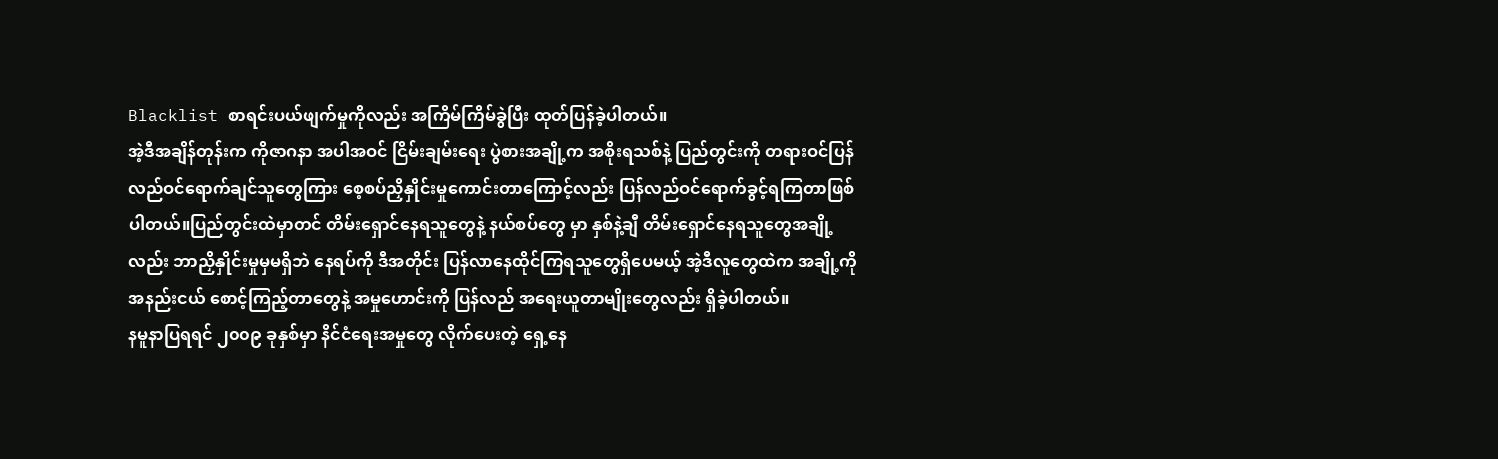Blacklist စာရင်းပယ်ဖျက်မှုကိုလည်း အကြိမ်ကြိမ်ခွဲပြီး ထုတ်ပြန်ခဲ့ပါတယ်။
အဲ့ဒီအချိန်တုန်းက ကိုဇာဂနာ အပါအဝင် ငြိမ်းချမ်းရေး ပွဲစားအချို့က အစိုးရသစ်နဲ့ ပြည်တွင်းကို တရားဝင်ပြန်လည်ဝင်ရောက်ချင်သူတွေကြား စေ့စပ်ညှိနှိုင်းမှုကောင်းတာကြောင့်လည်း ပြန်လည်ဝင်ရောက်ခွင့်ရကြတာဖြစ်ပါတယ်။ပြည်တွင်းထဲမှာတင် တိမ်းရှောင်နေရသူတွေနဲ့ နယ်စပ်တွေ မှာ နှစ်နဲ့ချီ တိမ်းရှောင်နေရသူတွေအချို့လည်း ဘာညှိနှိုင်းမှုမှမရှိဘဲ နေရပ်ကို ဒီအတိုင်း ပြန်လာနေထိုင်ကြရသူတွေရှိပေမယ့် အဲ့ဒီလူတွေထဲက အချို့ကို အနည်းငယ် စောင့်ကြည့်တာတွေနဲ့ အမှုဟောင်းကို ပြန်လည် အရေးယူတာမျိုးတွေလည်း ရှိခဲ့ပါတယ်။
နမူနာပြရရင် ၂၀၀၉ ခုနှစ်မှာ နိင်ငံရေးအမှုတွေ လိုက်ပေးတဲ့ ရှေ့နေ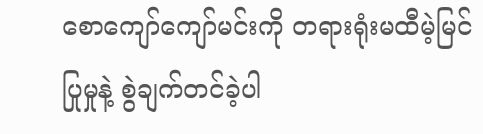စောကျော်ကျော်မင်းကို တရားရုံးမထီမဲ့မြင် ပြုမှုနဲ့ စွဲချက်တင်ခဲ့ပါ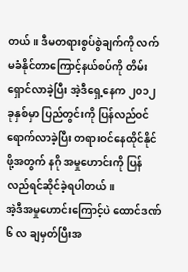တယ်။ ဒီမတရားစွပ်စွဲချက်ကို လက်မခံနိုင်တာကြောင့်နယ်စပ်ကို တိမ်းရှောင်လာခဲ့ပြီး အဲ့ဒီရှေ့နေက ၂၀၁၂ ခုနှစ်မှာ ပြည်တွင်းကို ပြန်လည်ဝင်ရောက်လာခဲ့ပြီး တရားဝင်နေထိုင်နိုင်ဖို့အတွက် နဂို အမှုဟောင်းကို ပြန်လည်ရင်ဆိုင်ခဲ့ရပါတယ်။
အဲ့ဒီအမှုဟောင်းကြောင့်ပဲ ထောင်ဒဏ် ၆ လ ချမှတ်ပြီးအ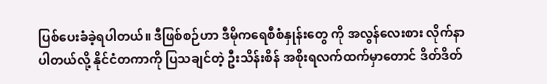ပြစ်ပေးခံခဲ့ရပါတယ်။ ဒီဖြစ်စဉ်ဟာ ဒီမိုကရေစီစံနှုန်းတွေ ကို အလွန်လေးစား လိုက်နာပါတယ်လို့ နိုင်ငံတကာကို ပြသချင်တဲ့ ဦးသိန်းစိန် အစိုးရလက်ထက်မှာတောင် ဒိတ်ဒိတ်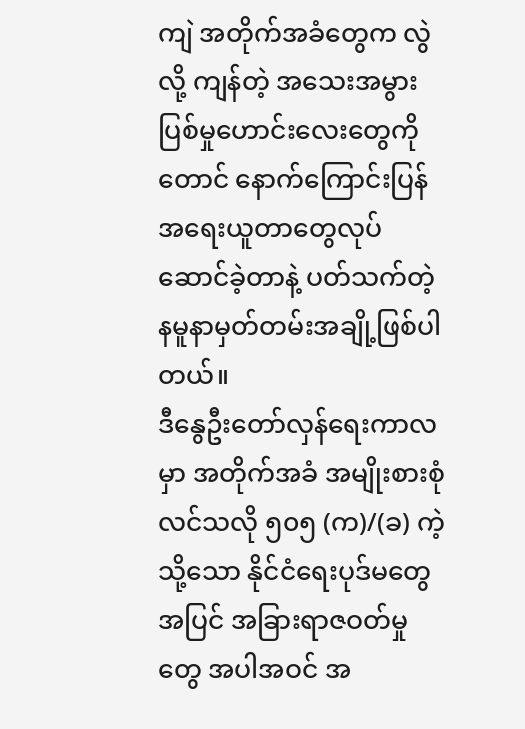ကျဲ အတိုက်အခံတွေက လွဲလို့ ကျန်တဲ့ အသေးအမွားပြစ်မှုဟောင်းလေးတွေကိုတောင် နောက်ကြောင်းပြန်အရေးယူတာတွေလုပ်ဆောင်ခဲ့တာနဲ့ ပတ်သက်တဲ့ နမူနာမှတ်တမ်းအချို့ဖြစ်ပါတယ်။
ဒီနွေဦးတော်လှန်ရေးကာလမှာ အတိုက်အခံ အမျိုးစားစုံလင်သလို ၅၀၅ (က)/(ခ) ကဲ့သို့သော နိုင်ငံရေးပုဒ်မတွေ အပြင် အခြားရာဇဝတ်မှုတွေ အပါအဝင် အ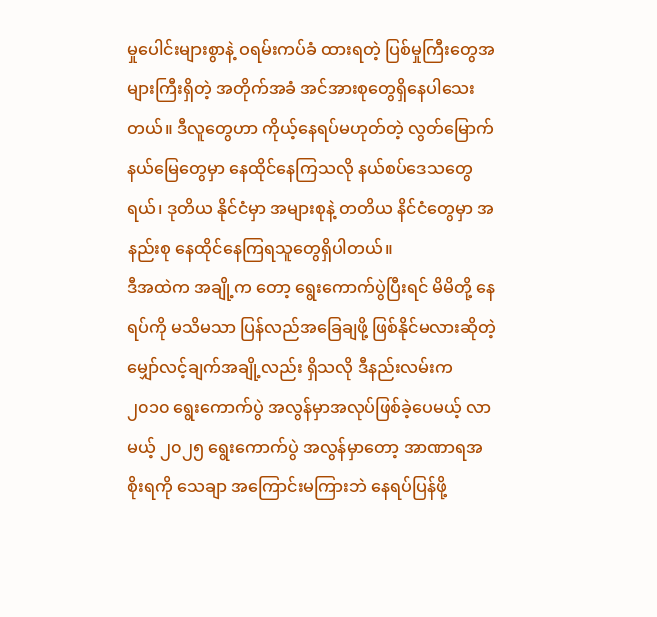မှုပေါင်းများစွာနဲ့ ဝရမ်းကပ်ခံ ထားရတဲ့ ပြစ်မှုကြီးတွေအများကြီးရှိတဲ့ အတိုက်အခံ အင်အားစုတွေရှိနေပါသေးတယ်။ ဒီလူတွေဟာ ကိုယ့်နေရပ်မဟုတ်တဲ့ လွတ်မြောက်နယ်မြေတွေမှာ နေထိုင်နေကြသလို နယ်စပ်ဒေသတွေရယ်၊ ဒုတိယ နိုင်ငံမှာ အများစုနဲ့ တတိယ နိင်ငံတွေမှာ အနည်းစု နေထိုင်နေကြရသူတွေရှိပါတယ်။
ဒီအထဲက အချို့က တော့ ရွေးကောက်ပွဲပြီးရင် မိမိတို့ နေရပ်ကို မသိမသာ ပြန်လည်အခြေချဖို့ ဖြစ်နိုင်မလားဆိုတဲ့ မျှော်လင့်ချက်အချို့လည်း ရှိသလို ဒီနည်းလမ်းက ၂၀၁၀ ရွေးကောက်ပွဲ အလွန်မှာအလုပ်ဖြစ်ခဲ့ပေမယ့် လာမယ့် ၂၀၂၅ ရွေးကောက်ပွဲ အလွန်မှာတော့ အာဏာရအစိုးရကို သေချာ အကြောင်းမကြားဘဲ နေရပ်ပြန်ဖို့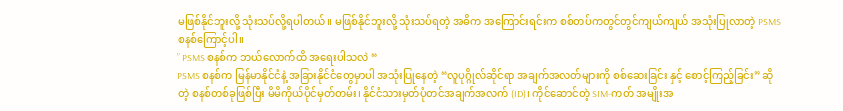မဖြစ်နိုင်ဘူးလို့ သုံးသပ်လို့ရပါတယ်။ မဖြစ်နိုင်ဘူးလို့ သုံးသပ်ရတဲ့ အဓိက အကြောင်းရင်းက စစ်တပ်ကတွင်တွင်ကျယ်ကျယ် အသုံးပြုလာတဲ့ PSMS စနစ်ကြောင့်ပါ။
” PSMS စနစ်က ဘယ်လောက်ထိ အရေးပါသလဲ “
PSMS စနစ်က မြန်မာနိုင်ငံနဲ့ အခြားနိုင်ငံတွေမှာပါ အသုံးပြုနေတဲ့ “လူပုဂ္ဂိုလ်ဆိုင်ရာ အချက်အလတ်များကို စစ်ဆေးခြင်း နှင့် စောင့်ကြည့်ခြင်း” ဆိုတဲ့ စနစ်တစ်ခုဖြစ်ပြီး မိမိကိုယ်ပိုင်မှတ်တမ်း၊ နိုင်ငံသားမှတ်ပုံတင်အချက်အလက် (ID)၊ ကိုင်ဆောင်တဲ့ SIM-ကတ် အမျိုးအ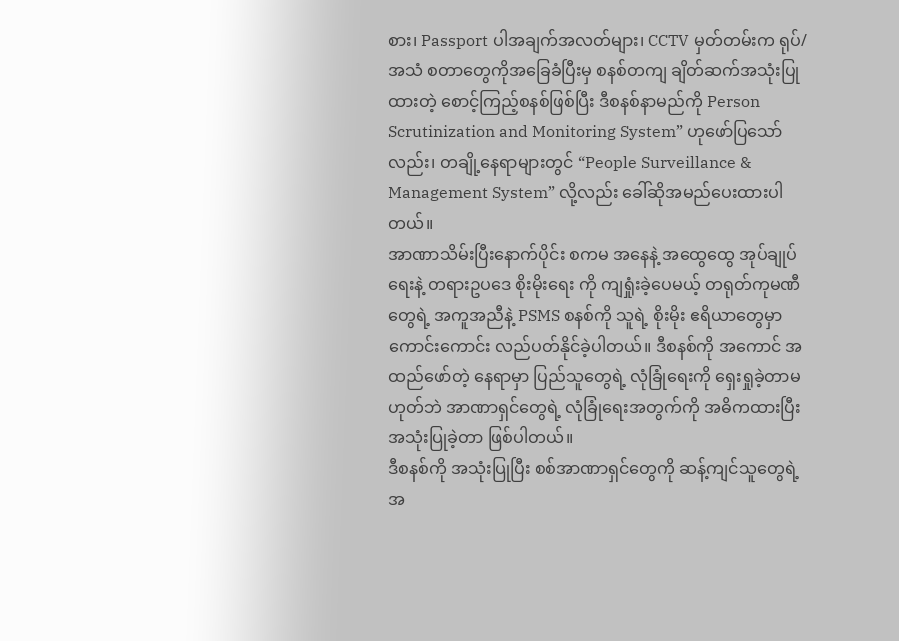စား၊ Passport ပါအချက်အလတ်များ၊ CCTV မှတ်တမ်းက ရုပ်/အသံ စတာတွေကိုအခြေခံပြီးမှ စနစ်တကျ ချိတ်ဆက်အသုံးပြုထားတဲ့ စောင့်ကြည့်စနစ်ဖြစ်ပြီး ဒီစနစ်နာမည်ကို Person Scrutinization and Monitoring System” ဟုဖော်ပြသော်လည်း၊ တချို့နေရာများတွင် “People Surveillance & Management System” လို့လည်း ခေါ်ဆိုအမည်ပေးထားပါတယ်။
အာဏာသိမ်းပြီးနောက်ပိုင်း စကမ အနေနဲ့ အထွေထွေ အုပ်ချုပ်ရေးနဲ့ တရားဥပဒေ စိုးမိုးရေး ကို ကျရှုံးခဲ့ပေမယ့် တရုတ်ကုမဏီတွေရဲ့ အကူအညီနဲ့ PSMS စနစ်ကို သူရဲ့ စိုးမိုး ဧရိယာတွေမှာ ကောင်းကောင်း လည်ပတ်နိုင်ခဲ့ပါတယ်။ ဒီစနစ်ကို အကောင် အထည်ဖော်တဲ့ နေရာမှာ ပြည်သူတွေရဲ့ လုံခြုံရေးကို ရှေးရှုခဲ့တာမဟုတ်ဘဲ အာဏာရှင်တွေရဲ့ လုံခြုံရေးအတွက်ကို အဓိကထားပြီး အသုံးပြုခဲ့တာ ဖြစ်ပါတယ်။
ဒီစနစ်ကို အသုံးပြုပြီး စစ်အာဏာရှင်တွေကို ဆန့်ကျင်သူတွေရဲ့ အ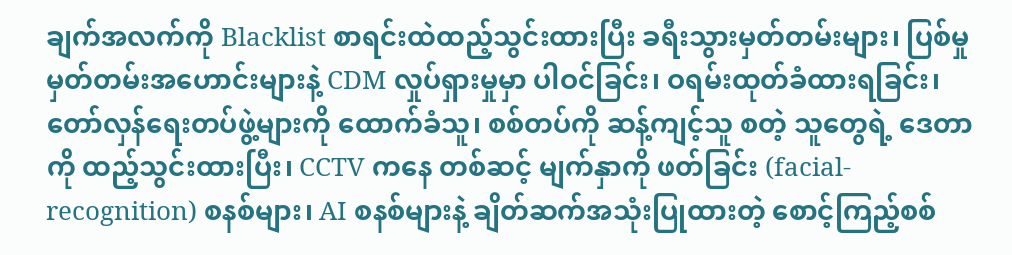ချက်အလက်ကို Blacklist စာရင်းထဲထည့်သွင်းထားပြီး ခရီးသွားမှတ်တမ်းများ၊ ပြစ်မှုမှတ်တမ်းအဟောင်းများနဲ့ CDM လှုပ်ရှားမှုမှာ ပါဝင်ခြင်း၊ ဝရမ်းထုတ်ခံထားရခြင်း၊ တော်လှန်ရေးတပ်ဖွဲ့များကို ထောက်ခံသူ၊ စစ်တပ်ကို ဆန့်ကျင့်သူ စတဲ့ သူတွေရဲ့ ဒေတာကို ထည့်သွင်းထားပြီး၊ CCTV ကနေ တစ်ဆင့် မျက်နှာကို ဖတ်ခြင်း (facial-recognition) စနစ်များ၊ AI စနစ်များနဲ့ ချိတ်ဆက်အသုံးပြုထားတဲ့ စောင့်ကြည့်စစ်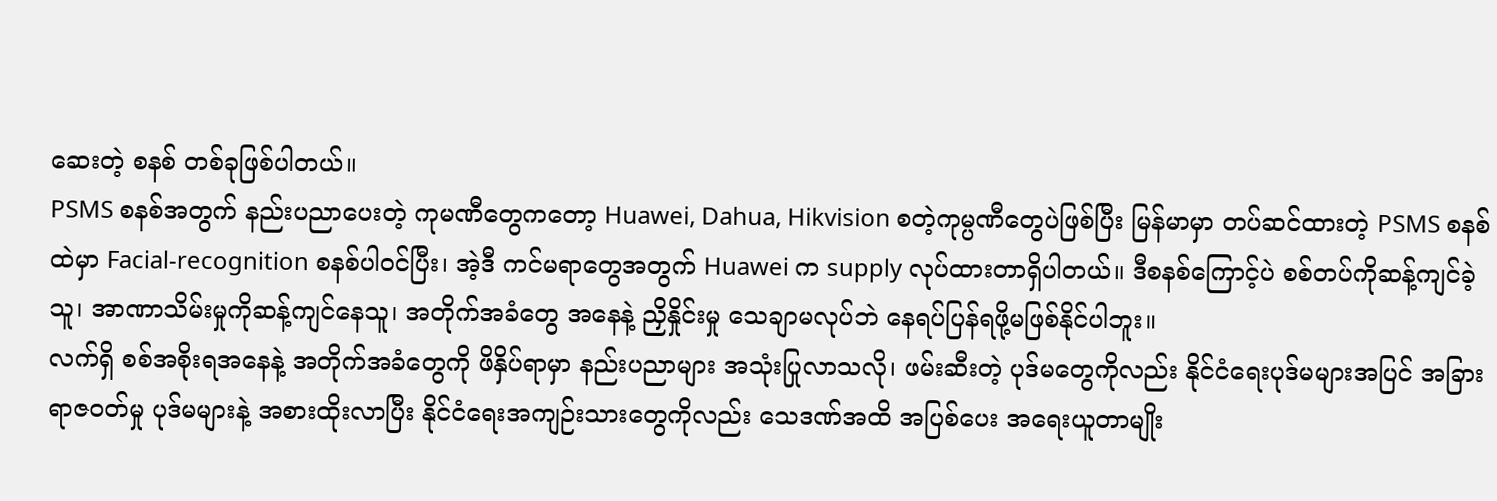ဆေးတဲ့ စနစ် တစ်ခုဖြစ်ပါတယ်။
PSMS စနစ်အတွက် နည်းပညာပေးတဲ့ ကုမဏီတွေကတော့ Huawei, Dahua, Hikvision စတဲ့ကုမ္ပဏီတွေပဲဖြစ်ပြီး မြန်မာမှာ တပ်ဆင်ထားတဲ့ PSMS စနစ်ထဲမှာ Facial-recognition စနစ်ပါဝင်ပြီး၊ အဲ့ဒီ ကင်မရာတွေအတွက် Huawei က supply လုပ်ထားတာရှိပါတယ်။ ဒီစနစ်ကြောင့်ပဲ စစ်တပ်ကိုဆန့်ကျင်ခဲ့သူ၊ အာဏာသိမ်းမှုကိုဆန့်ကျင်နေသူ၊ အတိုက်အခံတွေ အနေနဲ့ ညှိနှိုင်းမှု သေချာမလုပ်ဘဲ နေရပ်ပြန်ရဖို့မဖြစ်နိုင်ပါဘူး။
လက်ရှိ စစ်အစိုးရအနေနဲ့ အတိုက်အခံတွေကို ဖိနှိပ်ရာမှာ နည်းပညာများ အသုံးပြုလာသလို၊ ဖမ်းဆီးတဲ့ ပုဒ်မတွေကိုလည်း နိုင်ငံရေးပုဒ်မများအပြင် အခြား ရာဇဝတ်မှု ပုဒ်မများနဲ့ အစားထိုးလာပြီး နိုင်ငံရေးအကျဉ်းသားတွေကိုလည်း သေဒဏ်အထိ အပြစ်ပေး အရေးယူတာမျိုး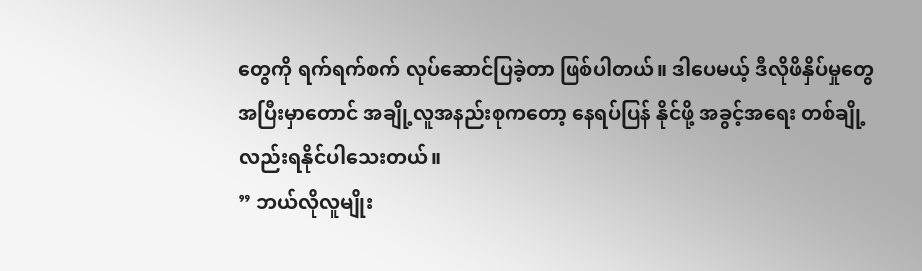တွေကို ရက်ရက်စက် လုပ်ဆောင်ပြခဲ့တာ ဖြစ်ပါတယ်။ ဒါပေမယ့် ဒီလိုဖိနှိပ်မှုတွေ အပြီးမှာတောင် အချို့လူအနည်းစုကတော့ နေရပ်ပြန် နိုင်ဖို့ အခွင့်အရေး တစ်ချို့လည်းရနိုင်ပါသေးတယ်။
” ဘယ်လိုလူမျိုး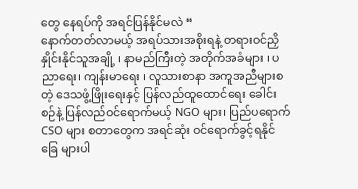တွေ နေရပ်ကို အရင်ပြန်နိုင်မလဲ “
နောက်တတ်လာမယ့် အရပ်သားအစိုးရနဲ့ တရားဝင်ညှိနှိုင်းနိုင်သူအချို့ ၊ နာမည်ကြီးတဲ့ အတိုက်အခံများ ၊ ပညာရေး၊ ကျန်းမာရေး ၊ လူသားစာနာ အကူအညီများစတဲ့ ဒေသဖွံ့ဖြိုးရေးနှင့် ပြန်လည်ထူထောင်ရေး ခေါင်းစဉ်နဲ့ ပြန်လည်ဝင်ရောက်မယ့် NGO များ၊ ပြည်ပရောက် CSO များ စတာတွေက အရင်ဆုံး ဝင်ရောက်ခွင့်ရနိုင်ခြေ များပါ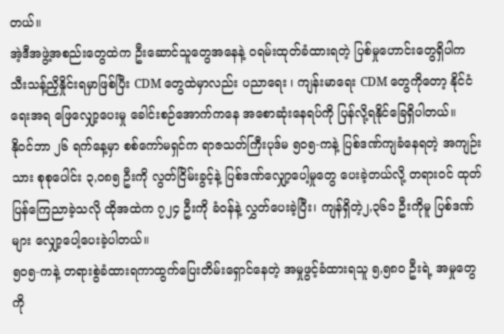တယ်။
အဲ့ဒီအဖွဲ့အစည်းတွေထဲက ဦးဆောင်သူတွေအနေနဲ့ ဝရမ်းထုတ်ခံထားရတဲ့ ပြစ်မှုဟောင်းတွေရှိပါက သီးသန့်ညှိနှိုင်းရမှာဖြစ်ပြီး CDM တွေထဲမှာလည်း ပညာရေး ၊ ကျန်းမာရေး CDM တွေကိုတော့ နိုင်ငံရေးအရ ဖြေလျှော့ပေးမှု ခေါင်းစဉ်အောက်ကနေ အစောဆုံးနေရပ်ကို ပြန်လို့ရနိုင်ခြေရှိပါတယ်။
နိုဝင်ဘာ ၂၆ ရက်နေ့မှာ စစ်ကော်မရှင်က ရာဇသတ်ကြီးပုဒ်မ ၅၀၅-ကနဲ့ ပြစ်ဒဏ်ကျခံနေရတဲ့ အကျဉ်းသား စုစုပေါင်း ၃,၀၈၅ ဦးကို လွတ်ငြိမ်းခွင့်နဲ့ ပြစ်ဒဏ်လျှော့ပေါ့မှုတွေ ပေးခဲ့တယ်လို့ တရားဝင် ထုတ်ပြန်ကြေညာခဲ့သလို ထိုအထဲက ၇၂၄ ဦးကို ခံဝန်နဲ့ လွှတ်ပေးခဲ့ပြီး၊ ကျန်ရှိတဲ့၂,၃၆၁ ဦးကိုမူ ပြစ်ဒဏ်များ လျှော့ပေါ့ပေးခဲ့ပါတယ်။
၅၀၅-ကနဲ့ တရားစွဲခံထားရကာထွက်ပြေးတိမ်းရှောင်နေတဲ့ အမှုဖွင့်ခံထားရသူ ၅,၅၈၀ ဦးရဲ့ အမှုတွေကို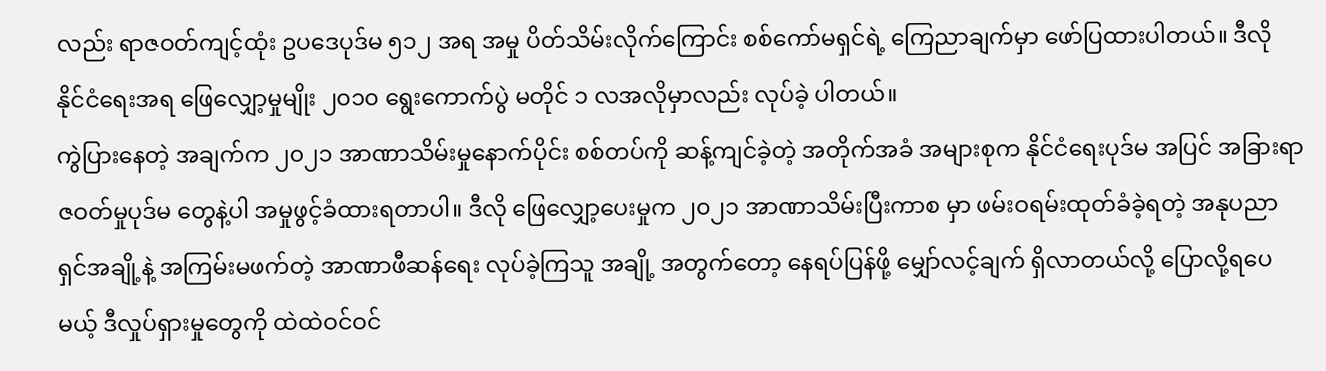လည်း ရာဇဝတ်ကျင့်ထုံး ဥပဒေပုဒ်မ ၅၁၂ အရ အမှု ပိတ်သိမ်းလိုက်ကြောင်း စစ်ကော်မရှင်ရဲ့ ကြေညာချက်မှာ ဖော်ပြထားပါတယ်။ ဒီလို နိုင်ငံရေးအရ ဖြေလျှော့မှုမျိုး ၂၀၁၀ ရွေးကောက်ပွဲ မတိုင် ၁ လအလိုမှာလည်း လုပ်ခဲ့ ပါတယ်။
ကွဲပြားနေတဲ့ အချက်က ၂၀၂၁ အာဏာသိမ်းမှုနောက်ပိုင်း စစ်တပ်ကို ဆန့်ကျင်ခဲ့တဲ့ အတိုက်အခံ အများစုက နိုင်ငံရေးပုဒ်မ အပြင် အခြားရာဇဝတ်မှုပုဒ်မ တွေနဲ့ပါ အမှုဖွင့်ခံထားရတာပါ။ ဒီလို ဖြေလျှော့ပေးမှုက ၂၀၂၁ အာဏာသိမ်းပြီးကာစ မှာ ဖမ်းဝရမ်းထုတ်ခံခဲ့ရတဲ့ အနုပညာ ရှင်အချို့နဲ့ အကြမ်းမဖက်တဲ့ အာဏာဖီဆန်ရေး လုပ်ခဲ့ကြသူ အချို့ အတွက်တော့ နေရပ်ပြန်ဖို့ မျှော်လင့်ချက် ရှိလာတယ်လို့ ပြောလို့ရပေမယ့် ဒီလှုပ်ရှားမှုတွေကို ထဲထဲဝင်ဝင်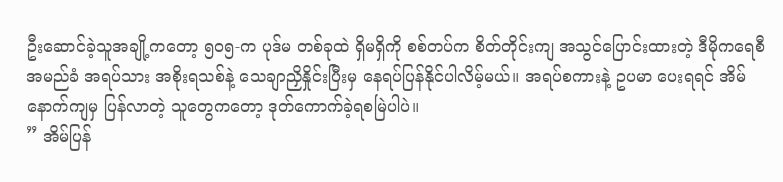ဦးဆောင်ခဲ့သူအချို့ကတော့ ၅၀၅-က ပုဒ်မ တစ်ခုထဲ ရှိမရှိကို စစ်တပ်က စိတ်တိုင်းကျ အသွင်ပြောင်းထားတဲ့ ဒီမိုကရေစီ အမည်ခံ အရပ်သား အစိုးရသစ်နဲ့ သေချာညှိနှိုင်းပြီးမှ နေရပ်ပြန်နိုင်ပါလိမ့်မယ်။ အရပ်စကားနဲ့ ဥပမာ ပေးရရင် အိမ်နောက်ကျမှ ပြန်လာတဲ့ သူတွေကတော့ ဒုတ်ကောက်ခဲ့ရစမြဲပါပဲ။
” အိမ်ပြန်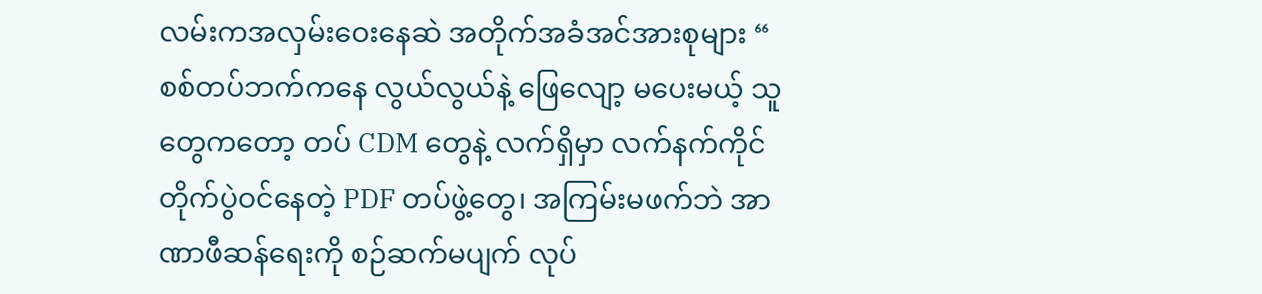လမ်းကအလှမ်းဝေးနေဆဲ အတိုက်အခံအင်အားစုများ “
စစ်တပ်ဘက်ကနေ လွယ်လွယ်နဲ့ ဖြေလျော့ မပေးမယ့် သူတွေကတော့ တပ် CDM တွေနဲ့ လက်ရှိမှာ လက်နက်ကိုင် တိုက်ပွဲဝင်နေတဲ့ PDF တပ်ဖွဲ့တွေ၊ အကြမ်းမဖက်ဘဲ အာဏာဖီဆန်ရေးကို စဉ်ဆက်မပျက် လုပ်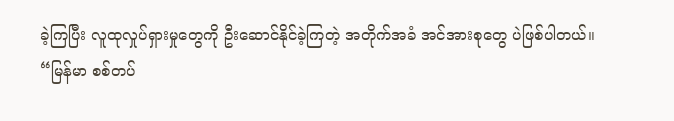ခဲ့ကြပြီး လူထုလှုပ်ရှားမှုတွေကို ဦးဆောင်နိုင်ခဲ့ကြတဲ့ အတိုက်အခံ အင်အားစုတွေ ပဲဖြစ်ပါတယ်။
“မြန်မာ စစ်တပ်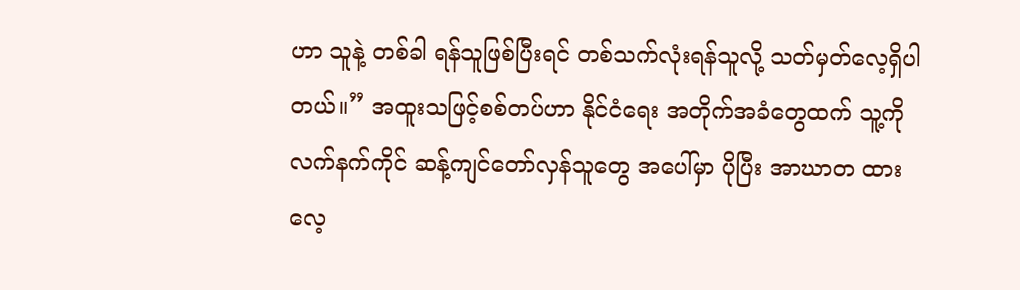ဟာ သူနဲ့ တစ်ခါ ရန်သူဖြစ်ပြီးရင် တစ်သက်လုံးရန်သူလို့ သတ်မှတ်လေ့ရှိပါတယ်။” အထူးသဖြင့်စစ်တပ်ဟာ နိုင်ငံရေး အတိုက်အခံတွေထက် သူ့ကို လက်နက်ကိုင် ဆန့်ကျင်တော်လှန်သူတွေ အပေါ်မှာ ပိုပြီး အာဃာတ ထားလေ့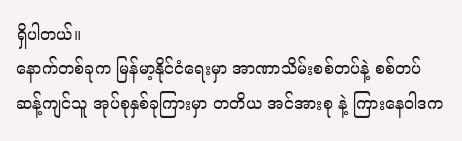ရှိပါတယ်။
နောက်တစ်ခုက မြန်မာ့နိုင်ငံရေးမှာ အာဏာသိမ်းစစ်တပ်နဲ့ စစ်တပ်ဆန့်ကျင်သူ အုပ်စုနှစ်ခုကြားမှာ တတိယ အင်အားစု နဲ့ ကြားနေဝါဒက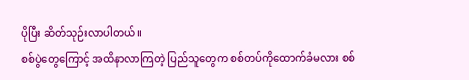ပိုပြီး ဆိတ်သုဉ်းလာပါတယ်။
စစ်ပွဲတွေကြောင့် အထိနာလာကြတဲ့ ပြည်သူတွေက စစ်တပ်ကိုထောက်ခံမလား စစ်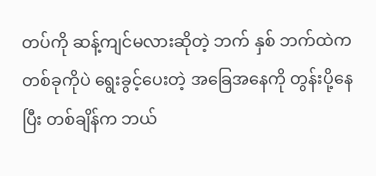တပ်ကို ဆန့်ကျင်မလားဆိုတဲ့ ဘက် နှစ် ဘက်ထဲက တစ်ခုကိုပဲ ရွေးခွင့်ပေးတဲ့ အခြေအနေကို တွန်းပို့နေပြီး တစ်ချိန်က ဘယ်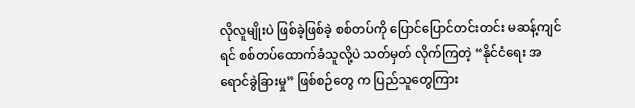လိုလူမျိုးပဲ ဖြစ်ခဲ့ဖြစ်ခဲ့ စစ်တပ်ကို ပြောင်ပြောင်တင်းတင်း မဆန့်ကျင်ရင် စစ်တပ်ထောက်ခံသူလို့ပဲ သတ်မှတ် လိုက်ကြတဲ့ “နိုင်ငံရေး အရောင်ခွဲခြားမှု” ဖြစ်စဉ်တွေ က ပြည်သူတွေကြား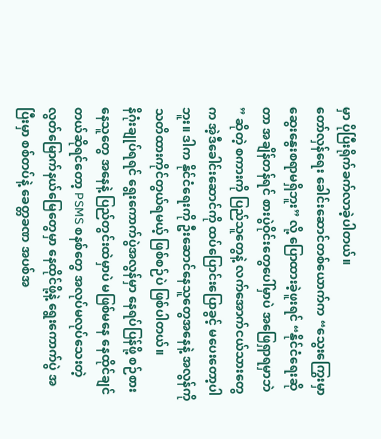မှာ ပိုပြီးရိုက်ခက်လာခဲ့ပါတယ်။
တော်လှန်ရေး ခေါင်းဆောင်တစ်ယောက်က “သွေးကြွေးမှာ ဆွေးနွေးစရာမရှိဘူး” လို့ ပြောထားခဲ့ဖူးရင် “နိုင်ငံရေးဆိုတာ အချိန်တန်ရင် စားပွဲဝိုင်းတွေပေါ်မှာပဲ အဖြေရှာရမှာဘဲ ” ဆိုတဲ့ စကားကို ပြည်သူတွေနဲ့ လက်အောက်ငယ်သားတွေက အဲ့ဒီခေါင်းဆောင်ကို ထပ်ပြောင်းပြောခွင့် မပေးတော့ပါဘူး။ ဒါက နိုင်ငံရေးကို ဦးဆောင်နေသူတွေအနေနဲ့ အလွန်ကို သတိထားကိုင်တွယ်ရမယ့် ဖြစ်စဉ်ပဲ ဖြစ်ပါတယ်။
နိဂုံးချုပ်ရရင် ရွေးကောက်ပွဲအလွန်မှာ နေရပ်ပြန်ဖို့ စဉ်စားနေသူတွေ အနေနဲ့ ပြည်တွင်းထဲမှာပဲ မဖြစ်မနေ နေထိုင်ချင်တယ်ဆိုရင်တော့ PSMS စနစ်တွေ အလုပ်မလုပ်သေးတဲ့ လွတ်မြောက်နယ်မြေတွေမှာ နေထိုင်ဖို့နဲ့ ရွေးကောက်ပွဲ အပြီးမှာ စစ်တပ်နဲ့ ခေတ္တခဏ အပစ်အ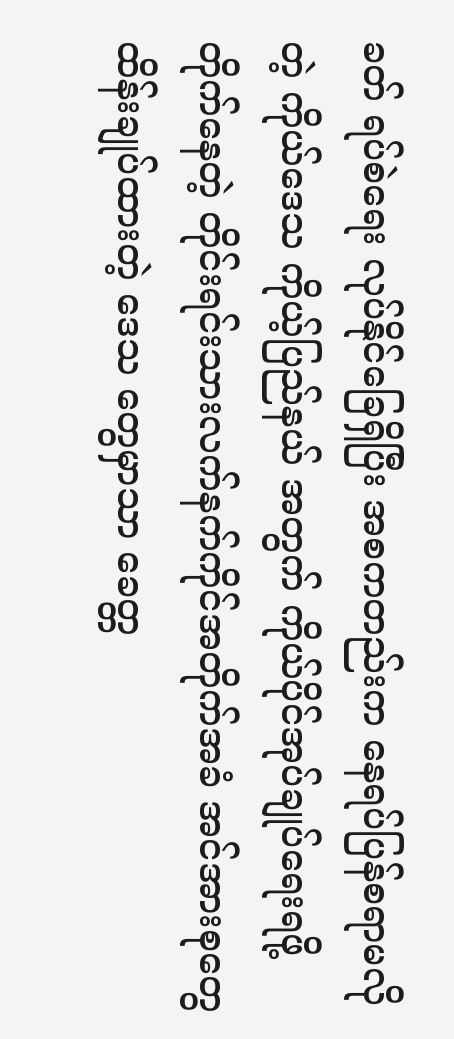ခတ် ရပ်စဲရေး လုပ်နိုင်ခြေရှိပြီး အစကတည်းက နေရပ်ပြန်စရာမလိုတဲ့ ကိုယ်ဒေသ ကိုယ့်ပြည်နယ် အတွက် ကိုယ်ပိုင်အုပ်ချုပ်ရေးရဖို့ တိုက်နေတဲ့ တိုင်းရင်းသားလက်နက်ကိုင်အတိုက်အခံ အင်အားစုတွေ ထိန်းချုပ်ထားတဲ့ ဒေသ တွေမှာသာ ခေတ္တ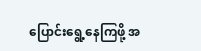ပြောင်းရွေ့နေကြဖို့ အ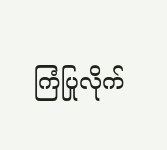ကြံပြုလိုက်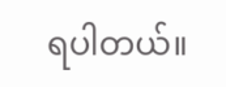ရပါတယ်။